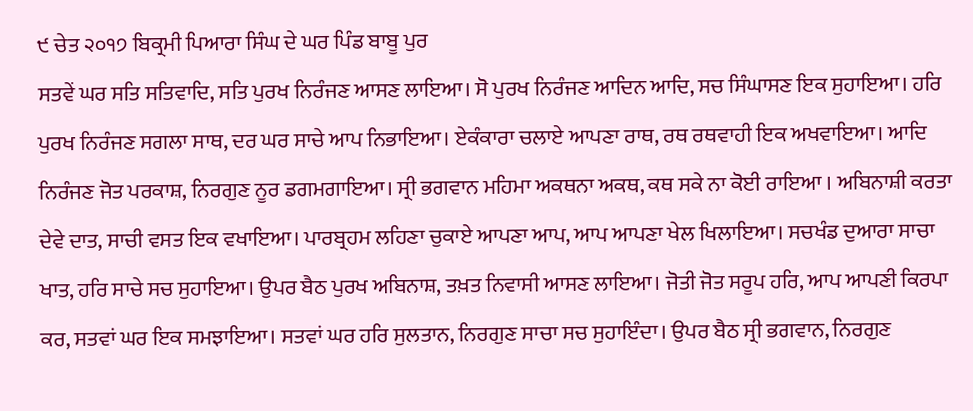੯ ਚੇਤ ੨੦੧੭ ਬਿਕ੍ਰਮੀ ਪਿਆਰਾ ਸਿੰਘ ਦੇ ਘਰ ਪਿੰਡ ਬਾਬੂ ਪੁਰ
ਸਤਵੇਂ ਘਰ ਸਤਿ ਸਤਿਵਾਦਿ, ਸਤਿ ਪੁਰਖ ਨਿਰੰਜਣ ਆਸਣ ਲਾਇਆ। ਸੋ ਪੁਰਖ ਨਿਰੰਜਣ ਆਦਿਨ ਆਦਿ, ਸਚ ਸਿੰਘਾਸਣ ਇਕ ਸੁਹਾਇਆ। ਹਰਿ ਪੁਰਖ ਨਿਰੰਜਣ ਸਗਲਾ ਸਾਥ, ਦਰ ਘਰ ਸਾਚੇ ਆਪ ਨਿਭਾਇਆ। ਏਕੰਕਾਰਾ ਚਲਾਏ ਆਪਣਾ ਰਾਥ, ਰਥ ਰਥਵਾਹੀ ਇਕ ਅਖਵਾਇਆ। ਆਦਿ ਨਿਰੰਜਣ ਜੋਤ ਪਰਕਾਸ਼, ਨਿਰਗੁਣ ਨੂਰ ਡਗਮਗਾਇਆ। ਸ੍ਰੀ ਭਗਵਾਨ ਮਹਿਮਾ ਅਕਥਨਾ ਅਕਥ, ਕਥ ਸਕੇ ਨਾ ਕੋਈ ਰਾਇਆ । ਅਬਿਨਾਸ਼ੀ ਕਰਤਾ ਦੇਵੇ ਦਾਤ, ਸਾਚੀ ਵਸਤ ਇਕ ਵਖਾਇਆ। ਪਾਰਬ੍ਰਹਮ ਲਹਿਣਾ ਚੁਕਾਏ ਆਪਣਾ ਆਪ, ਆਪ ਆਪਣਾ ਖੇਲ ਖਿਲਾਇਆ। ਸਚਖੰਡ ਦੁਆਰਾ ਸਾਚਾ ਖਾਤ, ਹਰਿ ਸਾਚੇ ਸਚ ਸੁਹਾਇਆ। ਉਪਰ ਬੈਠ ਪੁਰਖ ਅਬਿਨਾਸ਼, ਤਖ਼ਤ ਨਿਵਾਸੀ ਆਸਣ ਲਾਇਆ। ਜੋਤੀ ਜੋਤ ਸਰੂਪ ਹਰਿ, ਆਪ ਆਪਣੀ ਕਿਰਪਾ ਕਰ, ਸਤਵਾਂ ਘਰ ਇਕ ਸਮਝਾਇਆ। ਸਤਵਾਂ ਘਰ ਹਰਿ ਸੁਲਤਾਨ, ਨਿਰਗੁਣ ਸਾਚਾ ਸਚ ਸੁਹਾਇੰਦਾ। ਉਪਰ ਬੈਠ ਸ੍ਰੀ ਭਗਵਾਨ, ਨਿਰਗੁਣ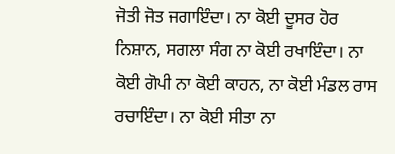ਜੋਤੀ ਜੋਤ ਜਗਾਇੰਦਾ। ਨਾ ਕੋਈ ਦੂਸਰ ਹੋਰ ਨਿਸ਼ਾਨ, ਸਗਲਾ ਸੰਗ ਨਾ ਕੋਈ ਰਖਾਇੰਦਾ। ਨਾ ਕੋਈ ਗੋਪੀ ਨਾ ਕੋਈ ਕਾਹਨ, ਨਾ ਕੋਈ ਮੰਡਲ ਰਾਸ ਰਚਾਇੰਦਾ। ਨਾ ਕੋਈ ਸੀਤਾ ਨਾ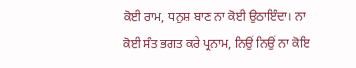ਕੋਈ ਰਾਮ, ਧਨੁਸ਼ ਬਾਣ ਨਾ ਕੋਈ ਉਠਾਇੰਦਾ। ਨਾ ਕੋਈ ਸੰਤ ਭਗਤ ਕਰੇ ਪ੍ਰਨਾਮ, ਨਿਉਂ ਨਿਉਂ ਨਾ ਕੋਇ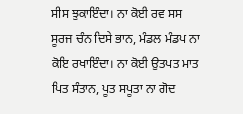ਸੀਸ ਝੁਕਾਇੰਦਾ। ਨਾ ਕੋਈ ਰਵ ਸਸ ਸੂਰਜ ਚੰਨ ਦਿਸੇ ਭਾਨ, ਮੰਡਲ ਮੰਡਪ ਨਾ ਕੋਇ ਰਖਾਇੰਦਾ। ਨਾ ਕੋਈ ਉਤਪਤ ਮਾਤ ਪਿਤ ਸੰਤਾਨ, ਪੂਤ ਸਪੂਤਾ ਨਾ ਗੋਦ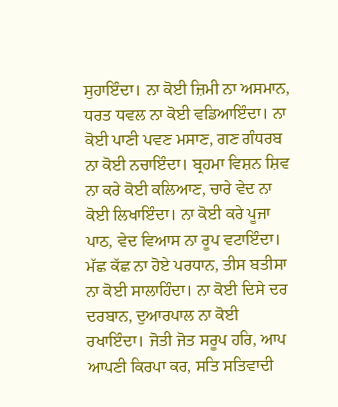ਸੁਹਾਇੰਦਾ। ਨਾ ਕੋਈ ਜ਼ਿਮੀ ਨਾ ਅਸਮਾਨ, ਧਰਤ ਧਵਲ ਨਾ ਕੋਈ ਵਡਿਆਇੰਦਾ। ਨਾ ਕੋਈ ਪਾਣੀ ਪਵਣ ਮਸਾਣ, ਗਣ ਗੰਧਰਬ ਨਾ ਕੋਈ ਨਚਾਇੰਦਾ। ਬ੍ਰਹਮਾ ਵਿਸ਼ਨ ਸ਼ਿਵ ਨਾ ਕਰੇ ਕੋਈ ਕਲਿਆਣ, ਚਾਰੇ ਵੇਦ ਨਾ ਕੋਈ ਲਿਖਾਇੰਦਾ। ਨਾ ਕੋਈ ਕਰੇ ਪੂਜਾ ਪਾਠ, ਵੇਦ ਵਿਆਸ ਨਾ ਰੂਪ ਵਟਾਇੰਦਾ। ਮੱਛ ਕੱਛ ਨਾ ਹੋਏ ਪਰਧਾਨ, ਤੀਸ ਬਤੀਸਾ ਨਾ ਕੋਈ ਸਾਲਾਹਿੰਦਾ। ਨਾ ਕੋਈ ਦਿਸੇ ਦਰ ਦਰਬਾਨ, ਦੁਆਰਪਾਲ ਨਾ ਕੋਈ ਰਖਾਇੰਦਾ। ਜੋਤੀ ਜੋਤ ਸਰੂਪ ਹਰਿ, ਆਪ ਆਪਣੀ ਕਿਰਪਾ ਕਰ, ਸਤਿ ਸਤਿਵਾਦੀ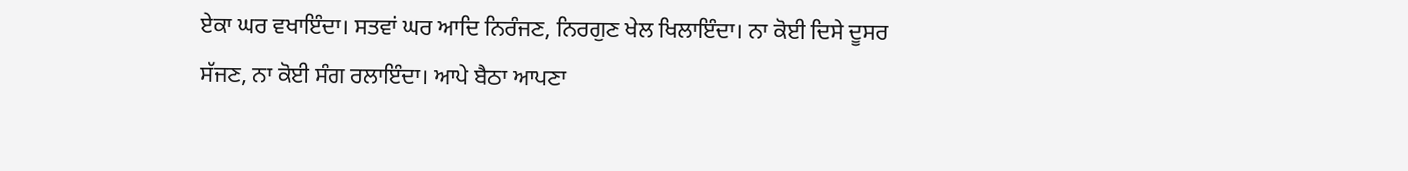ਏਕਾ ਘਰ ਵਖਾਇੰਦਾ। ਸਤਵਾਂ ਘਰ ਆਦਿ ਨਿਰੰਜਣ, ਨਿਰਗੁਣ ਖੇਲ ਖਿਲਾਇੰਦਾ। ਨਾ ਕੋਈ ਦਿਸੇ ਦੂਸਰ ਸੱਜਣ, ਨਾ ਕੋਈ ਸੰਗ ਰਲਾਇੰਦਾ। ਆਪੇ ਬੈਠਾ ਆਪਣਾ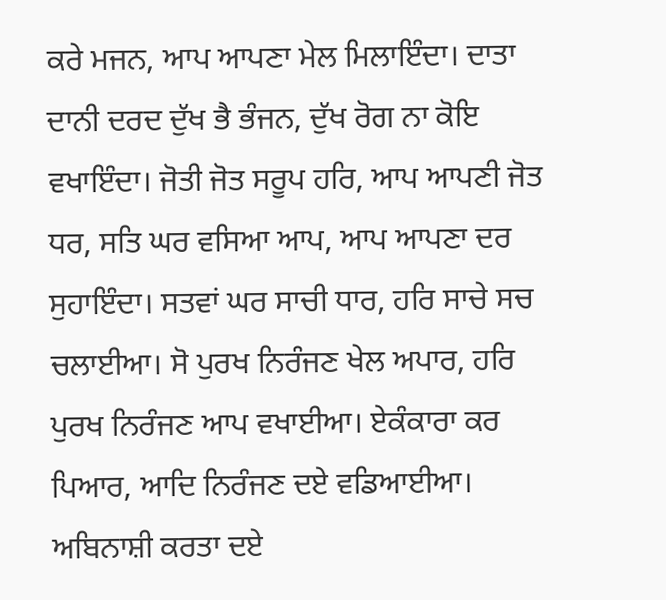ਕਰੇ ਮਜਨ, ਆਪ ਆਪਣਾ ਮੇਲ ਮਿਲਾਇੰਦਾ। ਦਾਤਾ ਦਾਨੀ ਦਰਦ ਦੁੱਖ ਭੈ ਭੰਜਨ, ਦੁੱਖ ਰੋਗ ਨਾ ਕੋਇ ਵਖਾਇੰਦਾ। ਜੋਤੀ ਜੋਤ ਸਰੂਪ ਹਰਿ, ਆਪ ਆਪਣੀ ਜੋਤ ਧਰ, ਸਤਿ ਘਰ ਵਸਿਆ ਆਪ, ਆਪ ਆਪਣਾ ਦਰ ਸੁਹਾਇੰਦਾ। ਸਤਵਾਂ ਘਰ ਸਾਚੀ ਧਾਰ, ਹਰਿ ਸਾਚੇ ਸਚ ਚਲਾਈਆ। ਸੋ ਪੁਰਖ ਨਿਰੰਜਣ ਖੇਲ ਅਪਾਰ, ਹਰਿ ਪੁਰਖ ਨਿਰੰਜਣ ਆਪ ਵਖਾਈਆ। ਏਕੰਕਾਰਾ ਕਰ ਪਿਆਰ, ਆਦਿ ਨਿਰੰਜਣ ਦਏ ਵਡਿਆਈਆ। ਅਬਿਨਾਸ਼ੀ ਕਰਤਾ ਦਏ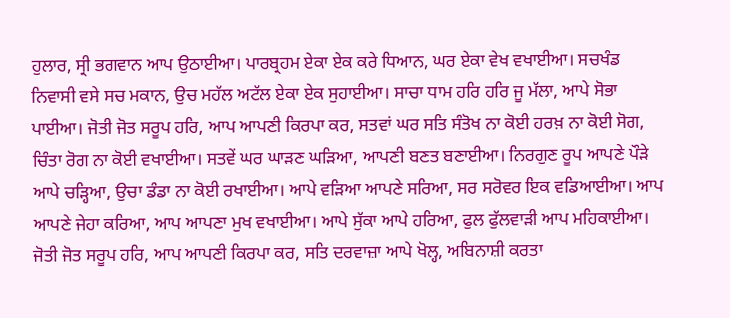ਹੁਲਾਰ, ਸ੍ਰੀ ਭਗਵਾਨ ਆਪ ਉਠਾਈਆ। ਪਾਰਬ੍ਰਹਮ ਏਕਾ ਏਕ ਕਰੇ ਧਿਆਨ, ਘਰ ਏਕਾ ਵੇਖ ਵਖਾਈਆ। ਸਚਖੰਡ ਨਿਵਾਸੀ ਵਸੇ ਸਚ ਮਕਾਨ, ਉਚ ਮਹੱਲ ਅਟੱਲ ਏਕਾ ਏਕ ਸੁਹਾਈਆ। ਸਾਚਾ ਧਾਮ ਹਰਿ ਹਰਿ ਜੂ ਮੱਲਾ, ਆਪੇ ਸੋਭਾ ਪਾਈਆ। ਜੋਤੀ ਜੋਤ ਸਰੂਪ ਹਰਿ, ਆਪ ਆਪਣੀ ਕਿਰਪਾ ਕਰ, ਸਤਵਾਂ ਘਰ ਸਤਿ ਸੰਤੋਖ ਨਾ ਕੋਈ ਹਰਖ਼ ਨਾ ਕੋਈ ਸੋਗ, ਚਿੰਤਾ ਰੋਗ ਨਾ ਕੋਈ ਵਖਾਈਆ। ਸਤਵੇਂ ਘਰ ਘਾੜਣ ਘੜਿਆ, ਆਪਣੀ ਬਣਤ ਬਣਾਈਆ। ਨਿਰਗੁਣ ਰੂਪ ਆਪਣੇ ਪੌੜੇ ਆਪੇ ਚੜ੍ਹਿਆ, ਉਚਾ ਡੰਡਾ ਨਾ ਕੋਈ ਰਖਾਈਆ। ਆਪੇ ਵੜਿਆ ਆਪਣੇ ਸਰਿਆ, ਸਰ ਸਰੋਵਰ ਇਕ ਵਡਿਆਈਆ। ਆਪ ਆਪਣੇ ਜੇਹਾ ਕਰਿਆ, ਆਪ ਆਪਣਾ ਮੁਖ ਵਖਾਈਆ। ਆਪੇ ਸੁੱਕਾ ਆਪੇ ਹਰਿਆ, ਫੁਲ ਫੁੱਲਵਾੜੀ ਆਪ ਮਹਿਕਾਈਆ। ਜੋਤੀ ਜੋਤ ਸਰੂਪ ਹਰਿ, ਆਪ ਆਪਣੀ ਕਿਰਪਾ ਕਰ, ਸਤਿ ਦਰਵਾਜ਼ਾ ਆਪੇ ਖੋਲ੍ਹ, ਅਬਿਨਾਸ਼ੀ ਕਰਤਾ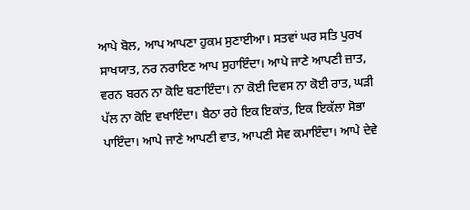ਆਪੇ ਬੋਲ, ਆਪ ਆਪਣਾ ਹੁਕਮ ਸੁਣਾਈਆ। ਸਤਵਾਂ ਘਰ ਸਤਿ ਪੁਰਖ ਸਾਖਯਾਤ, ਨਰ ਨਰਾਇਣ ਆਪ ਸੁਹਾਇੰਦਾ। ਆਪੇ ਜਾਣੇ ਆਪਣੀ ਜ਼ਾਤ, ਵਰਨ ਬਰਨ ਨਾ ਕੋਇ ਬਣਾਇੰਦਾ। ਨਾ ਕੋਈ ਦਿਵਸ ਨਾ ਕੋਈ ਰਾਤ, ਘੜੀ ਪੱਲ ਨਾ ਕੋਇ ਵਖਾਇੰਦਾ। ਬੈਠਾ ਰਹੇ ਇਕ ਇਕਾਂਤ, ਇਕ ਇਕੱਲਾ ਸੋਭਾ ਪਾਇੰਦਾ। ਆਪੇ ਜਾਣੇ ਆਪਣੀ ਵਾਤ, ਆਪਣੀ ਸੇਵ ਕਮਾਇੰਦਾ। ਆਪੇ ਦੇਵੇ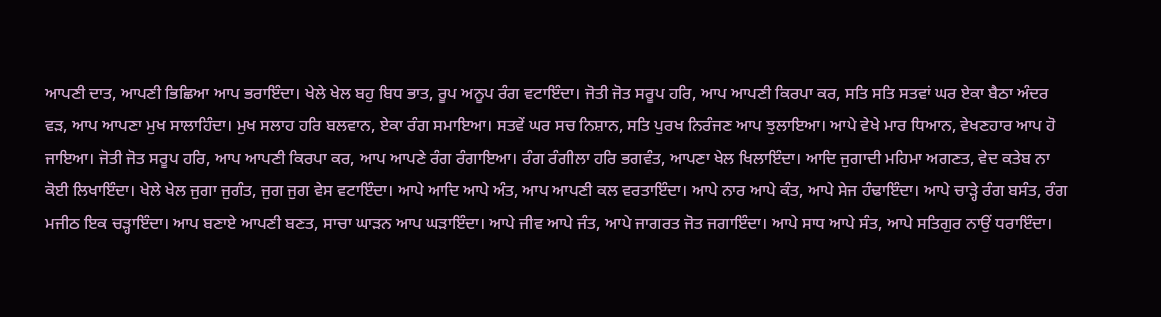ਆਪਣੀ ਦਾਤ, ਆਪਣੀ ਭਿਛਿਆ ਆਪ ਭਰਾਇੰਦਾ। ਖੇਲੇ ਖੇਲ ਬਹੁ ਬਿਧ ਭਾਤ, ਰੂਪ ਅਨੂਪ ਰੰਗ ਵਟਾਇੰਦਾ। ਜੋਤੀ ਜੋਤ ਸਰੂਪ ਹਰਿ, ਆਪ ਆਪਣੀ ਕਿਰਪਾ ਕਰ, ਸਤਿ ਸਤਿ ਸਤਵਾਂ ਘਰ ਏਕਾ ਬੈਠਾ ਅੰਦਰ ਵੜ, ਆਪ ਆਪਣਾ ਮੁਖ ਸਾਲਾਹਿੰਦਾ। ਮੁਖ ਸਲਾਹ ਹਰਿ ਬਲਵਾਨ, ਏਕਾ ਰੰਗ ਸਮਾਇਆ। ਸਤਵੇਂ ਘਰ ਸਚ ਨਿਸ਼ਾਨ, ਸਤਿ ਪੁਰਖ ਨਿਰੰਜਣ ਆਪ ਝੁਲਾਇਆ। ਆਪੇ ਵੇਖੇ ਮਾਰ ਧਿਆਨ, ਵੇਖਣਹਾਰ ਆਪ ਹੋ ਜਾਇਆ। ਜੋਤੀ ਜੋਤ ਸਰੂਪ ਹਰਿ, ਆਪ ਆਪਣੀ ਕਿਰਪਾ ਕਰ, ਆਪ ਆਪਣੇ ਰੰਗ ਰੰਗਾਇਆ। ਰੰਗ ਰੰਗੀਲਾ ਹਰਿ ਭਗਵੰਤ, ਆਪਣਾ ਖੇਲ ਖਿਲਾਇੰਦਾ। ਆਦਿ ਜੁਗਾਦੀ ਮਹਿਮਾ ਅਗਣਤ, ਵੇਦ ਕਤੇਬ ਨਾ ਕੋਈ ਲਿਖਾਇੰਦਾ। ਖੇਲੇ ਖੇਲ ਜੁਗਾ ਜੁਗੰਤ, ਜੁਗ ਜੁਗ ਵੇਸ ਵਟਾਇੰਦਾ। ਆਪੇ ਆਦਿ ਆਪੇ ਅੰਤ, ਆਪ ਆਪਣੀ ਕਲ ਵਰਤਾਇੰਦਾ। ਆਪੇ ਨਾਰ ਆਪੇ ਕੰਤ, ਆਪੇ ਸੇਜ ਹੰਢਾਇੰਦਾ। ਆਪੇ ਚਾੜ੍ਹੇ ਰੰਗ ਬਸੰਤ, ਰੰਗ ਮਜੀਠ ਇਕ ਚੜ੍ਹਾਇੰਦਾ। ਆਪ ਬਣਾਏ ਆਪਣੀ ਬਣਤ, ਸਾਚਾ ਘਾੜਨ ਆਪ ਘੜਾਇੰਦਾ। ਆਪੇ ਜੀਵ ਆਪੇ ਜੰਤ, ਆਪੇ ਜਾਗਰਤ ਜੋਤ ਜਗਾਇੰਦਾ। ਆਪੇ ਸਾਧ ਆਪੇ ਸੰਤ, ਆਪੇ ਸਤਿਗੁਰ ਨਾਉਂ ਧਰਾਇੰਦਾ।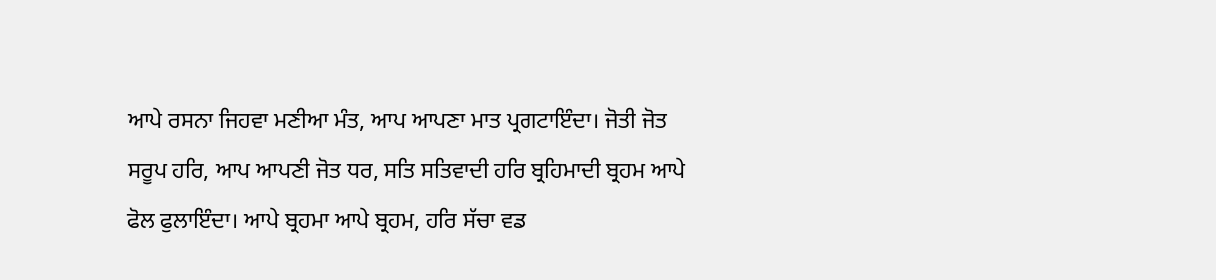ਆਪੇ ਰਸਨਾ ਜਿਹਵਾ ਮਣੀਆ ਮੰਤ, ਆਪ ਆਪਣਾ ਮਾਤ ਪ੍ਰਗਟਾਇੰਦਾ। ਜੋਤੀ ਜੋਤ ਸਰੂਪ ਹਰਿ, ਆਪ ਆਪਣੀ ਜੋਤ ਧਰ, ਸਤਿ ਸਤਿਵਾਦੀ ਹਰਿ ਬ੍ਰਹਿਮਾਦੀ ਬ੍ਰਹਮ ਆਪੇ ਫੋਲ ਫੁਲਾਇੰਦਾ। ਆਪੇ ਬ੍ਰਹਮਾ ਆਪੇ ਬ੍ਰਹਮ, ਹਰਿ ਸੱਚਾ ਵਡ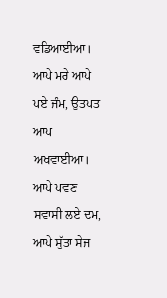ਵਡਿਆਈਆ। ਆਪੇ ਮਰੇ ਆਪੇ ਪਏ ਜੰਮ, ਉਤਪਤ ਆਪ ਅਖਵਾਈਆ। ਆਪੇ ਪਵਣ ਸਵਾਸੀ ਲਏ ਦਮ, ਆਪੇ ਸੁੱਤਾ ਸੇਜ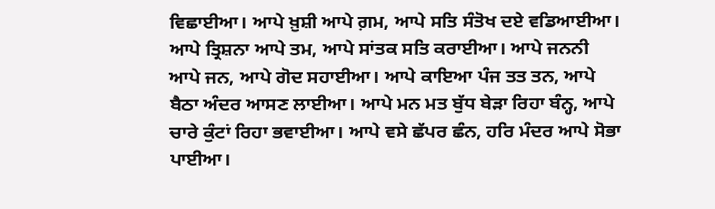ਵਿਛਾਈਆ। ਆਪੇ ਖ਼ੁਸ਼ੀ ਆਪੇ ਗ਼ਮ, ਆਪੇ ਸਤਿ ਸੰਤੋਖ ਦਏ ਵਡਿਆਈਆ। ਆਪੇ ਤ੍ਰਿਸ਼ਨਾ ਆਪੇ ਤਮ, ਆਪੇ ਸਾਂਤਕ ਸਤਿ ਕਰਾਈਆ। ਆਪੇ ਜਨਨੀ ਆਪੇ ਜਨ, ਆਪੇ ਗੋਦ ਸਹਾਈਆ। ਆਪੇ ਕਾਇਆ ਪੰਜ ਤਤ ਤਨ, ਆਪੇ ਬੈਠਾ ਅੰਦਰ ਆਸਣ ਲਾਈਆ। ਆਪੇ ਮਨ ਮਤ ਬੁੱਧ ਬੇੜਾ ਰਿਹਾ ਬੰਨ੍ਹ, ਆਪੇ ਚਾਰੇ ਕੁੰਟਾਂ ਰਿਹਾ ਭਵਾਈਆ। ਆਪੇ ਵਸੇ ਛੱਪਰ ਛੰਨ, ਹਰਿ ਮੰਦਰ ਆਪੇ ਸੋਭਾ ਪਾਈਆ।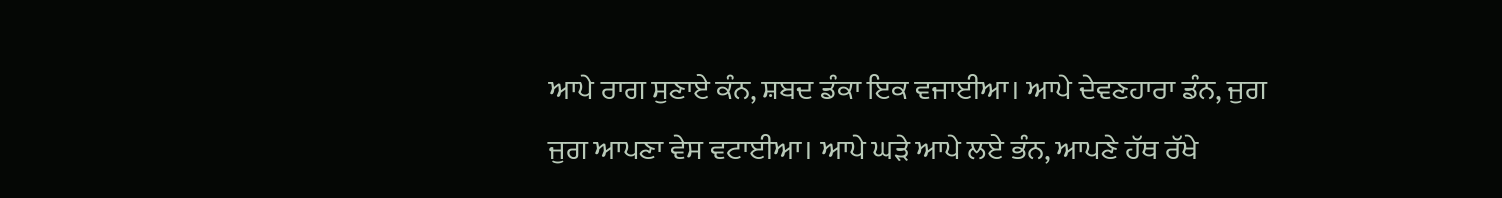ਆਪੇ ਰਾਗ ਸੁਣਾਏ ਕੰਨ, ਸ਼ਬਦ ਡੰਕਾ ਇਕ ਵਜਾਈਆ। ਆਪੇ ਦੇਵਣਹਾਰਾ ਡੰਨ, ਜੁਗ ਜੁਗ ਆਪਣਾ ਵੇਸ ਵਟਾਈਆ। ਆਪੇ ਘੜੇ ਆਪੇ ਲਏ ਭੰਨ, ਆਪਣੇ ਹੱਥ ਰੱਖੇ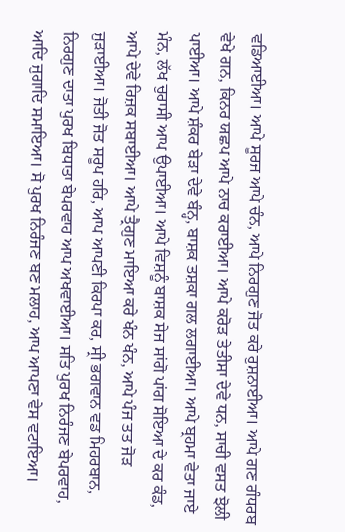ਵਡਿਆਈਆ। ਆਪੇ ਸੂਰਜ ਆਪੇ ਚੰਨ, ਆਪੇ ਨਿਰਗੁਣ ਜੋਤ ਕਰੇ ਰੁਸ਼ਨਾਈਆ। ਆਪੇ ਗਣ ਗੰਧਰਬ ਵੇਖੇ ਗਨ, ਕਿਨਰ ਯਛਪ ਆਪੇ ਨਾਚ ਕਰਾਈਆ। ਆਪੇ ਕਰੋੜ ਤੇਤੀਸਾ ਦੇਵੇ ਧਨ, ਸਾਚੀ ਵਸਤ ਝੋਲੀ ਪਾਈਆ। ਆਪੇ ਸ਼ੰਕਰ ਬੇੜਾ ਦੇਵੇ ਬੰਨ੍ਹ, ਬਾਸ਼ਕ ਤਸ਼ਕਾ ਗਲ ਲਗਾਈਆ। ਆਪੇ ਬ੍ਰਹਮਾ ਵੇਤਾ ਜਾਏ ਮੰਨ, ਲੱਖ ਚੁਰਾਸੀ ਆਪ ਉਪਾਈਆ। ਆਪੇ ਵਿਸ਼ਨੂੰ ਬਾਸ਼ਕ ਸੇਜ ਸਾਂਗੋ ਪਾਂਗ ਸੋਇਆ ਦੇ ਕਰ ਕੰਡ, ਆਪੇ ਦੇਵੇ ਰਿਜ਼ਕ ਸਬਾਈਆ। ਆਪੇ ਤ੍ਰੈਗੁਣ ਮਾਇਆ ਕਰੇ ਖੰਨ ਖੰਨ, ਆਪੇ ਪੰਜ ਤਤ ਜੋੜ ਜੁੜਾਈਆ। ਜੋਤੀ ਜੋਤ ਸਰੂਪ ਹਰਿ, ਆਪ ਆਪਣੀ ਕਿਰਪਾ ਕਰ, ਸ੍ਰੀ ਭਗਵਾਨ ਵਡ ਮਿਹਰਬਾਨ, ਨਿਰਗੁਣ ਦਾਤਾ ਪੁਰਖ ਬਿਧਾਤਾ ਬੇਪਰਵਾਹ ਆਪ ਅਖਵਾਈਆ। ਸਤਿ ਪੁਰਖ ਨਿਰੰਜਣ ਬੇਪਰਵਾਹ, ਆਦਿ ਜੁਗਾਦਿ ਸਮਾਇਆ। ਸੋ ਪੁਰਖ ਨਿਰੰਜਣ ਬਣ ਮਲਾਹ, ਆਪ ਆਪਣਾ ਵੇਸ ਵਟਾਇਆ।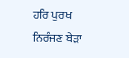ਹਰਿ ਪੁਰਖ ਨਿਰੰਜਣ ਬੇੜਾ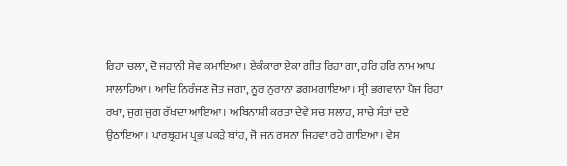ਰਿਹਾ ਚਲਾ, ਦੋ ਜਹਾਨੀ ਸੇਵ ਕਮਾਇਆ। ਏਕੰਕਾਰਾ ਏਕਾ ਗੀਤ ਰਿਹਾ ਗਾ, ਹਰਿ ਹਰਿ ਨਾਮ ਆਪ ਸਾਲਾਹਿਆ। ਆਦਿ ਨਿਰੰਜਣ ਜੋਤ ਜਗਾ, ਨੂਰ ਨੁਰਾਨਾ ਡਗਮਗਾਇਆ। ਸ੍ਰੀ ਭਗਵਾਨਾ ਪੈਜ ਰਿਹਾ ਰਖਾ, ਜੁਗ ਜੁਗ ਰੱਖਦਾ ਆਇਆ। ਅਬਿਨਾਸ਼ੀ ਕਰਤਾ ਦੇਵੇ ਸਚ ਸਲਾਹ, ਸਾਚੇ ਸੰਤਾਂ ਦਏ ਉਠਾਇਆ। ਪਾਰਬ੍ਰਹਮ ਪ੍ਰਭ ਪਕੜੇ ਬਾਂਹ, ਜੋ ਜਨ ਰਸਨਾ ਜਿਹਵਾ ਰਹੇ ਗਾਇਆ। ਵੇਸ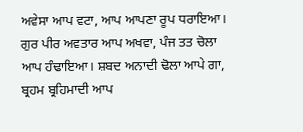ਅਵੇਸਾ ਆਪ ਵਟਾ, ਆਪ ਆਪਣਾ ਰੂਪ ਧਰਾਇਆ। ਗੁਰ ਪੀਰ ਅਵਤਾਰ ਆਪ ਅਖਵਾ, ਪੰਜ ਤਤ ਚੋਲਾ ਆਪ ਹੰਢਾਇਆ। ਸ਼ਬਦ ਅਨਾਦੀ ਢੋਲਾ ਆਪੇ ਗਾ, ਬ੍ਰਹਮ ਬ੍ਰਹਿਮਾਦੀ ਆਪ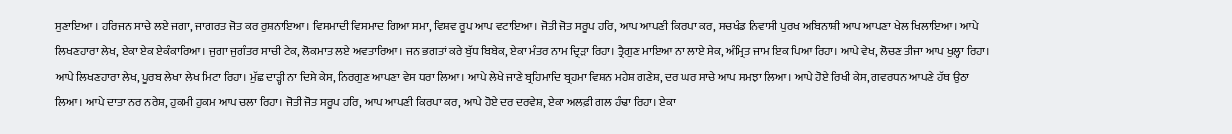ਸੁਣਾਇਆ । ਹਰਿਜਨ ਸਾਚੇ ਲਏ ਜਗਾ, ਜਾਗਰਤ ਜੋਤ ਕਰ ਰੁਸ਼ਨਾਇਆ। ਵਿਸਮਾਦੀ ਵਿਸਮਾਦ ਗਿਆ ਸਮਾ, ਵਿਸ਼ਵ ਰੂਪ ਆਪ ਵਟਾਇਆ। ਜੋਤੀ ਜੋਤ ਸਰੂਪ ਹਰਿ, ਆਪ ਆਪਣੀ ਕਿਰਪਾ ਕਰ, ਸਚਖੰਡ ਨਿਵਾਸੀ ਪੁਰਖ ਅਬਿਨਾਸ਼ੀ ਆਪ ਆਪਣਾ ਖੇਲ ਖਿਲਾਇਆ। ਆਪੇ ਲਿਖਣਹਾਰਾ ਲੇਖ, ਏਕਾ ਏਕ ਏਕੰਕਾਰਿਆ। ਜੁਗਾ ਜੁਗੰਤਰ ਸਾਚੀ ਟੇਕ, ਲੋਕਮਾਤ ਲਏ ਅਵਤਾਰਿਆ। ਜਨ ਭਗਤਾਂ ਕਰੇ ਬੁੱਧ ਬਿਬੇਕ, ਏਕਾ ਮੰਤਰ ਨਾਮ ਦ੍ਰਿੜਾ ਰਿਹਾ। ਤ੍ਰੈਗੁਣ ਮਾਇਆ ਨਾ ਲਾਏ ਸੇਕ, ਅੰਮ੍ਰਿਤ ਜਾਮ ਇਕ ਪਿਆ ਰਿਹਾ। ਆਪੇ ਵੇਖ, ਲੋਚਣ ਤੀਜਾ ਆਪ ਖੁਲ੍ਹਾ ਰਿਹਾ। ਆਪੇ ਲਿਖਣਹਾਰਾ ਲੇਖ, ਪੂਰਬ ਲੇਖਾ ਲੇਖ ਮਿਟਾ ਰਿਹਾ। ਮੁੱਛ ਦਾੜ੍ਹੀ ਨਾ ਦਿਸੇ ਕੇਸ, ਨਿਰਗੁਣ ਆਪਣਾ ਵੇਸ ਧਰਾ ਲਿਆ। ਆਪੇ ਲੇਖੇ ਜਾਣੇ ਬ੍ਰਹਿਮਾਦਿ ਬ੍ਰਹਮਾ ਵਿਸ਼ਨ ਮਹੇਸ਼ ਗਣੇਸ਼, ਦਰ ਘਰ ਸਾਚੇ ਆਪ ਸਮਝਾ ਲਿਆ। ਆਪੇ ਹੋਏ ਰਿਖੀ ਕੇਸ, ਗਵਰਧਨ ਆਪਣੇ ਹੱਥ ਉਠਾ ਲਿਆ। ਆਪੇ ਦਾਤਾ ਨਰ ਨਰੇਸ਼, ਹੁਕਮੀ ਹੁਕਮ ਆਪ ਚਲਾ ਰਿਹਾ। ਜੋਤੀ ਜੋਤ ਸਰੂਪ ਹਰਿ, ਆਪ ਆਪਣੀ ਕਿਰਪਾ ਕਰ, ਆਪੇ ਹੋਏ ਦਰ ਦਰਵੇਸ਼, ਏਕਾ ਅਲਫ਼ੀ ਗਲ ਹੰਢਾ ਰਿਹਾ। ਏਕਾ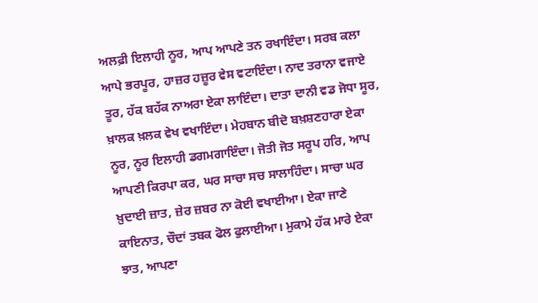ਅਲਫ਼ੀ ਇਲਾਹੀ ਨੂਰ, ਆਪ ਆਪਣੇ ਤਨ ਰਖਾਇੰਦਾ। ਸਰਬ ਕਲਾ ਆਪੇ ਭਰਪੂਰ, ਹਾਜ਼ਰ ਹਜ਼ੂਰ ਵੇਸ ਵਟਾਇੰਦਾ। ਨਾਦ ਤਰਾਨਾ ਵਜਾਏ ਤੂਰ, ਹੱਕ ਬਹੱਕ ਨਾਅਰਾ ਏਕਾ ਲਾਇੰਦਾ। ਦਾਤਾ ਦਾਨੀ ਵਡ ਜੋਧਾ ਸੂਰ, ਖ਼ਾਲਕ ਖ਼ਲਕ ਵੇਖ ਵਖਾਇੰਦਾ। ਮੇਹਬਾਨ ਬੀਦੋ ਬਖ਼ਸ਼ਣਹਾਰਾ ਏਕਾ ਨੂਰ, ਨੂਰ ਇਲਾਹੀ ਡਗਮਗਾਇੰਦਾ। ਜੋਤੀ ਜੋਤ ਸਰੂਪ ਹਰਿ, ਆਪ ਆਪਣੀ ਕਿਰਪਾ ਕਰ, ਘਰ ਸਾਚਾ ਸਚ ਸਾਲਾਹਿੰਦਾ। ਸਾਚਾ ਘਰ ਖ਼ੁਦਾਈ ਜ਼ਾਤ, ਜ਼ੇਰ ਜ਼ਬਰ ਨਾ ਕੋਈ ਵਖਾਈਆ। ਏਕਾ ਜਾਣੇ ਕਾਇਨਾਤ, ਚੌਦਾਂ ਤਬਕ ਫੋਲ ਫੁਲਾਈਆ। ਮੁਕਾਮੇ ਹੱਕ ਮਾਰੇ ਏਕਾ ਝਾਤ, ਆਪਣਾ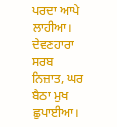ਪਰਦਾ ਆਪੇ ਲਾਹੀਆ। ਦੇਵਣਹਾਰਾ ਸਰਬ ਨਿਜ਼ਾਤ, ਘਰ ਬੈਠਾ ਮੁਖ ਛੁਪਾਈਆ।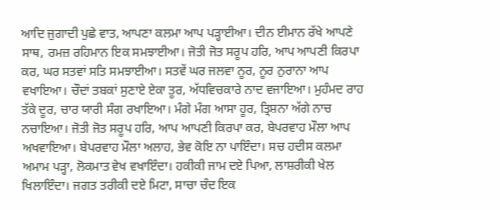ਆਦਿ ਜੁਗਾਦੀ ਪੁਛੇ ਵਾਤ, ਆਪਣਾ ਕਲਮਾ ਆਪ ਪੜ੍ਹਾਈਆ। ਦੀਨ ਈਮਾਨ ਰੱਖੇ ਆਪਣੇ ਸਾਥ, ਰਮਜ਼ ਰਹਿਮਾਨ ਇਕ ਸਮਝਾਈਆ। ਜੋਤੀ ਜੋਤ ਸਰੂਪ ਹਰਿ, ਆਪ ਆਪਣੀ ਕਿਰਪਾ ਕਰ, ਘਰ ਸਤਵਾਂ ਸਤਿ ਸਮਝਾਈਆ। ਸਤਵੇਂ ਘਰ ਜਲਵਾ ਨੂਰ, ਨੂਰ ਨੁਰਾਨਾ ਆਪ ਵਖਾਇਆ। ਚੌਦਾਂ ਤਬਕਾਂ ਸੁਣਾਏ ਏਕਾ ਤੂਰ, ਅੱਧਵਿਚਕਾਰੇ ਨਾਦ ਵਜਾਇਆ। ਮੁਹੰਮਦ ਰਾਹ ਤੱਕੇ ਦੂਰ, ਚਾਰ ਯਾਰੀ ਸੰਗ ਰਖਾਇਆ। ਮੰਗੇ ਮੰਗ ਆਸਾ ਹੂਰ, ਤ੍ਰਿਸ਼ਨਾ ਅੱਗੇ ਨਾਚ ਨਚਾਇਆ। ਜੋਤੀ ਜੋਤ ਸਰੂਪ ਹਰਿ, ਆਪ ਆਪਣੀ ਕਿਰਪਾ ਕਰ, ਬੇਪਰਵਾਹ ਮੌਲਾ ਆਪ ਅਖਵਾਇਆ। ਬੇਪਰਵਾਹ ਮੌਲਾ ਅਲਾਹ, ਭੇਵ ਕੋਇ ਨਾ ਪਾਇੰਦਾ। ਸਚ ਹਦੀਸ ਕਲਮਾ ਅਮਾਮ ਪੜ੍ਹਾ, ਲੋਕਮਾਤ ਵੇਖ ਵਖਾਇੰਦਾ। ਹਕੀਕੀ ਜਾਮ ਦਏ ਪਿਆ, ਲਾਸ਼ਰੀਕੀ ਖੇਲ ਖਿਲਾਇੰਦਾ। ਜਗਤ ਤਰੀਕੀ ਦਏ ਮਿਟਾ, ਸਾਚਾ ਚੰਦ ਇਕ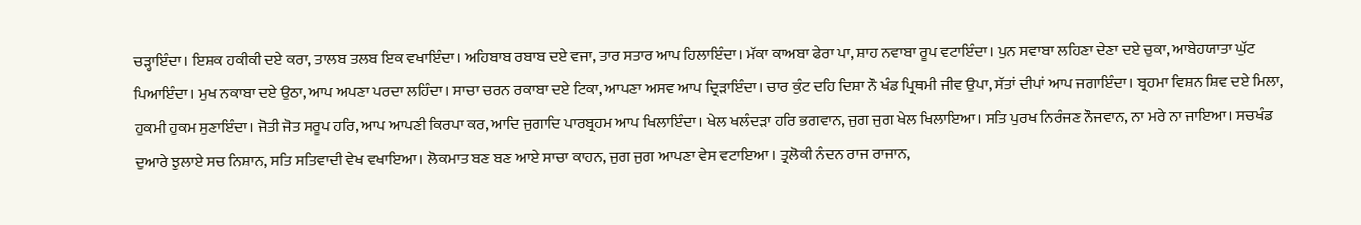ਚੜ੍ਹਾਇੰਦਾ। ਇਸ਼ਕ ਹਕੀਕੀ ਦਏ ਕਰਾ, ਤਾਲਬ ਤਲਬ ਇਕ ਵਖਾਇੰਦਾ। ਅਹਿਬਾਬ ਰਬਾਬ ਦਏ ਵਜਾ, ਤਾਰ ਸਤਾਰ ਆਪ ਹਿਲਾਇੰਦਾ। ਮੱਕਾ ਕਾਅਬਾ ਫੇਰਾ ਪਾ, ਸ਼ਾਹ ਨਵਾਬਾ ਰੂਪ ਵਟਾਇੰਦਾ। ਪੁਨ ਸਵਾਬਾ ਲਹਿਣਾ ਦੇਣਾ ਦਏ ਚੁਕਾ, ਆਬੇਹਯਾਤਾ ਘੁੱਟ ਪਿਆਇੰਦਾ। ਮੁਖ ਨਕਾਬਾ ਦਏ ਉਠਾ, ਆਪ ਅਪਣਾ ਪਰਦਾ ਲਹਿੰਦਾ। ਸਾਚਾ ਚਰਨ ਰਕਾਬਾ ਦਏ ਟਿਕਾ, ਆਪਣਾ ਅਸਵ ਆਪ ਦ੍ਰਿੜਾਇੰਦਾ। ਚਾਰ ਕੁੰਟ ਦਹਿ ਦਿਸ਼ਾ ਨੌ ਖੰਡ ਪ੍ਰਿਥਮੀ ਜੀਵ ਉਪਾ, ਸੱਤਾਂ ਦੀਪਾਂ ਆਪ ਜਗਾਇੰਦਾ। ਬ੍ਰਹਮਾ ਵਿਸ਼ਨ ਸ਼ਿਵ ਦਏ ਮਿਲਾ, ਹੁਕਮੀ ਹੁਕਮ ਸੁਣਾਇੰਦਾ। ਜੋਤੀ ਜੋਤ ਸਰੂਪ ਹਰਿ, ਆਪ ਆਪਣੀ ਕਿਰਪਾ ਕਰ, ਆਦਿ ਜੁਗਾਦਿ ਪਾਰਬ੍ਰਹਮ ਆਪ ਖਿਲਾਇੰਦਾ। ਖੇਲ ਖਲੰਦੜਾ ਹਰਿ ਭਗਵਾਨ, ਜੁਗ ਜੁਗ ਖੇਲ ਖਿਲਾਇਆ। ਸਤਿ ਪੁਰਖ ਨਿਰੰਜਣ ਨੌਜਵਾਨ, ਨਾ ਮਰੇ ਨਾ ਜਾਇਆ। ਸਚਖੰਡ ਦੁਆਰੇ ਝੁਲਾਏ ਸਚ ਨਿਸ਼ਾਨ, ਸਤਿ ਸਤਿਵਾਦੀ ਵੇਖ ਵਖਾਇਆ। ਲੋਕਮਾਤ ਬਣ ਬਣ ਆਏ ਸਾਚਾ ਕਾਹਨ, ਜੁਗ ਜੁਗ ਆਪਣਾ ਵੇਸ ਵਟਾਇਆ । ਤ੍ਰਲੋਕੀ ਨੰਦਨ ਰਾਜ ਰਾਜਾਨ,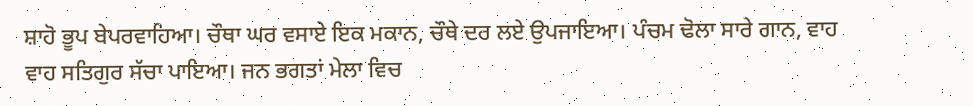ਸ਼ਾਹੋ ਭੂਪ ਬੇਪਰਵਾਹਿਆ। ਚੌਥਾ ਘਰ ਵਸਾਏ ਇਕ ਮਕਾਨ, ਚੌਥੇ ਦਰ ਲਏ ਉਪਜਾਇਆ। ਪੰਚਮ ਢੋਲਾ ਸਾਰੇ ਗਾਨ, ਵਾਹ ਵਾਹ ਸਤਿਗੁਰ ਸੱਚਾ ਪਾਇਆ। ਜਨ ਭਗਤਾਂ ਮੇਲਾ ਵਿਚ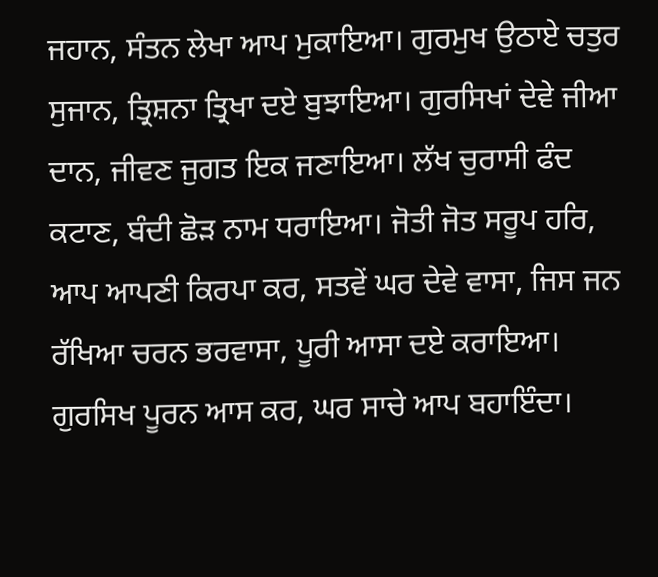ਜਹਾਨ, ਸੰਤਨ ਲੇਖਾ ਆਪ ਮੁਕਾਇਆ। ਗੁਰਮੁਖ ਉਠਾਏ ਚਤੁਰ ਸੁਜਾਨ, ਤ੍ਰਿਸ਼ਨਾ ਤ੍ਰਿਖਾ ਦਏ ਬੁਝਾਇਆ। ਗੁਰਸਿਖਾਂ ਦੇਵੇ ਜੀਆ ਦਾਨ, ਜੀਵਣ ਜੁਗਤ ਇਕ ਜਣਾਇਆ। ਲੱਖ ਚੁਰਾਸੀ ਫੰਦ ਕਟਾਣ, ਬੰਦੀ ਛੋੜ ਨਾਮ ਧਰਾਇਆ। ਜੋਤੀ ਜੋਤ ਸਰੂਪ ਹਰਿ, ਆਪ ਆਪਣੀ ਕਿਰਪਾ ਕਰ, ਸਤਵੇਂ ਘਰ ਦੇਵੇ ਵਾਸਾ, ਜਿਸ ਜਨ ਰੱਖਿਆ ਚਰਨ ਭਰਵਾਸਾ, ਪੂਰੀ ਆਸਾ ਦਏ ਕਰਾਇਆ। ਗੁਰਸਿਖ ਪੂਰਨ ਆਸ ਕਰ, ਘਰ ਸਾਚੇ ਆਪ ਬਹਾਇੰਦਾ।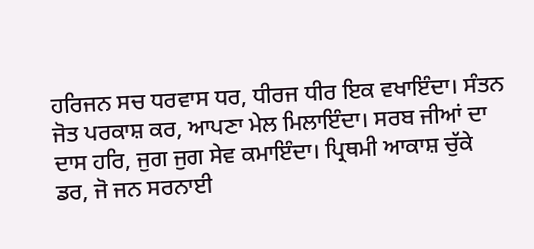ਹਰਿਜਨ ਸਚ ਧਰਵਾਸ ਧਰ, ਧੀਰਜ ਧੀਰ ਇਕ ਵਖਾਇੰਦਾ। ਸੰਤਨ ਜੋਤ ਪਰਕਾਸ਼ ਕਰ, ਆਪਣਾ ਮੇਲ ਮਿਲਾਇੰਦਾ। ਸਰਬ ਜੀਆਂ ਦਾ ਦਾਸ ਹਰਿ, ਜੁਗ ਜੁਗ ਸੇਵ ਕਮਾਇੰਦਾ। ਪ੍ਰਿਥਮੀ ਆਕਾਸ਼ ਚੁੱਕੇ ਡਰ, ਜੋ ਜਨ ਸਰਨਾਈ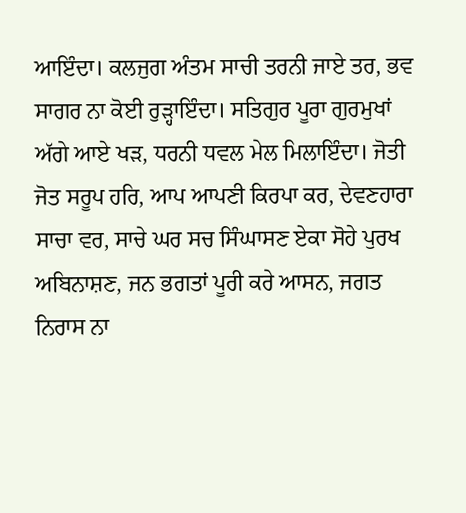ਆਇੰਦਾ। ਕਲਜੁਗ ਅੰਤਮ ਸਾਚੀ ਤਰਨੀ ਜਾਏ ਤਰ, ਭਵ ਸਾਗਰ ਨਾ ਕੋਈ ਰੁੜ੍ਹਾਇੰਦਾ। ਸਤਿਗੁਰ ਪੂਰਾ ਗੁਰਮੁਖਾਂ ਅੱਗੇ ਆਏ ਖੜ, ਧਰਨੀ ਧਵਲ ਮੇਲ ਮਿਲਾਇੰਦਾ। ਜੋਤੀ ਜੋਤ ਸਰੂਪ ਹਰਿ, ਆਪ ਆਪਣੀ ਕਿਰਪਾ ਕਰ, ਦੇਵਣਹਾਰਾ ਸਾਚਾ ਵਰ, ਸਾਚੇ ਘਰ ਸਚ ਸਿੰਘਾਸਣ ਏਕਾ ਸੋਹੇ ਪੁਰਖ ਅਬਿਨਾਸ਼ਣ, ਜਨ ਭਗਤਾਂ ਪੂਰੀ ਕਰੇ ਆਸਨ, ਜਗਤ ਨਿਰਾਸ ਨਾ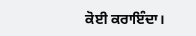ਕੋਈ ਕਰਾਇੰਦਾ।